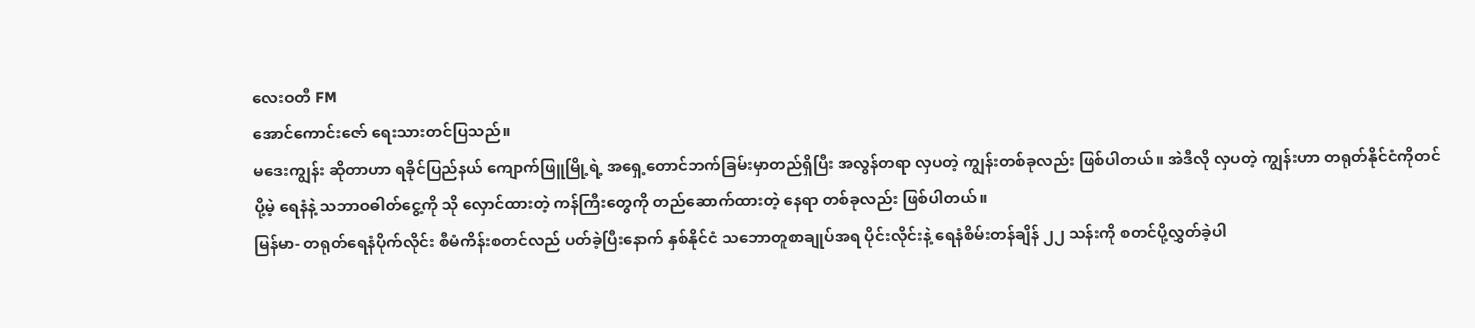လေးဝတီ FM
အောင်ကောင်းဇော် ရေးသားတင်ပြသည်။
မဒေးကျွန်း ဆိုတာဟာ ရခိုင်ပြည်နယ် ကျောက်ဖြူမြို့ရဲ့ အရှေ့တောင်ဘက်ခြမ်းမှာတည်ရှိပြီး အလွန်တရာ လှပတဲ့ ကျွန်းတစ်ခုလည်း ဖြစ်ပါတယ်။ အဲဒီလို လှပတဲ့ ကျွန်းဟာ တရုတ်နိုင်ငံကိုတင်ပို့မဲ့ ရေနံနဲ့ သဘာဝဓါတ်ငွေ့ကို သို လှောင်ထားတဲ့ ကန်ကြီးတွေကို တည်ဆောက်ထားတဲ့ နေရာ တစ်ခုလည်း ဖြစ်ပါတယ်။
မြန်မာ- တရုတ်ရေနံပိုက်လိုင်း စီမံကိန်းစတင်လည် ပတ်ခဲ့ပြီးနောက် နှစ်နိုင်ငံ သဘောတူစာချုပ်အရ ပိုင်းလိုင်းနဲ့ ရေနံစိမ်းတန်ချိန် ၂၂ သန်းကို စတင်ပို့လွှတ်ခဲ့ပါ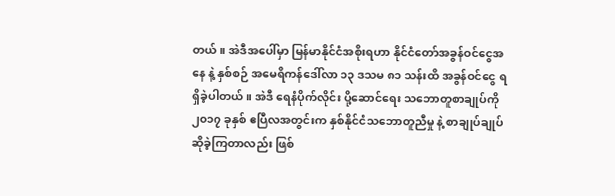တယ်။ အဲဒီအပေါ်မှာ မြန်မာနိုင်ငံအစိုးရဟာ နိုင်ငံတော်အခွန်ဝင်ငွေအနေ နဲ့ နှစ်စဉ် အမေရိကန်ဒေါ်လာ ၁၃ ဒသမ ၈၁ သန်းထိ အခွန်ဝင်ငွေ ရရှိခဲ့ပါတယ်။ အဲဒီ ရေနံပိုက်လိုင်း ပို့ဆောင်ရေး သဘောတူစာချုပ်ကို ၂၀၁၇ ခုနှစ် ဧပြီလအတွင်းက နှစ်နိုင်ငံသဘောတူညီမှု နဲ့ စာချုပ်ချုပ်ဆိုခဲ့ကြတာလည်း ဖြစ်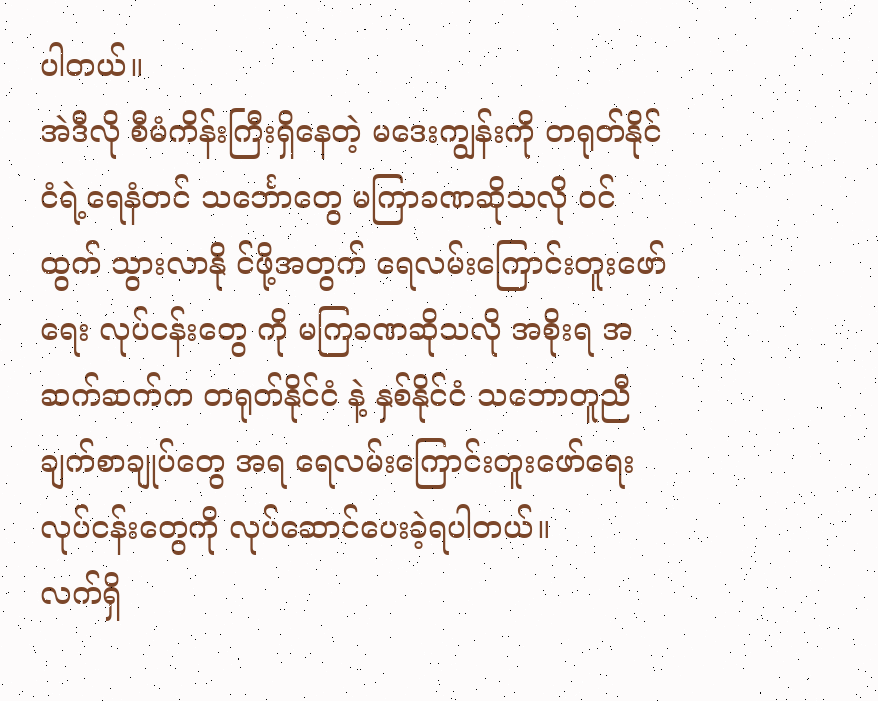ပါတယ်။
အဲဒီလို စီမံကိန်းကြီးရှိနေတဲ့ မဒေးကျွန်းကို တရုတ်နိုင်ငံရဲ့ရေနံတင် သင်္ဘောတွေ မကြာခဏဆိုသလို ဝင်ထွက် သွားလာနို င်ဖို့အတွက် ရေလမ်းကြောင်းတူးဖော်ရေး လုပ်ငန်းတွေ ကို မကြခဏဆိုသလို အစိုးရ အဆက်ဆက်က တရုတ်နိုင်ငံ နဲ့ နှစ်နိုင်ငံ သဘောတူညီချက်စာချုပ်တွေ အရ ရေလမ်းကြောင်းတူးဖော်ရေး လုပ်ငန်းတွေကို လုပ်ဆောင်ပေးခဲ့ရပါတယ်။
လက်ရှိ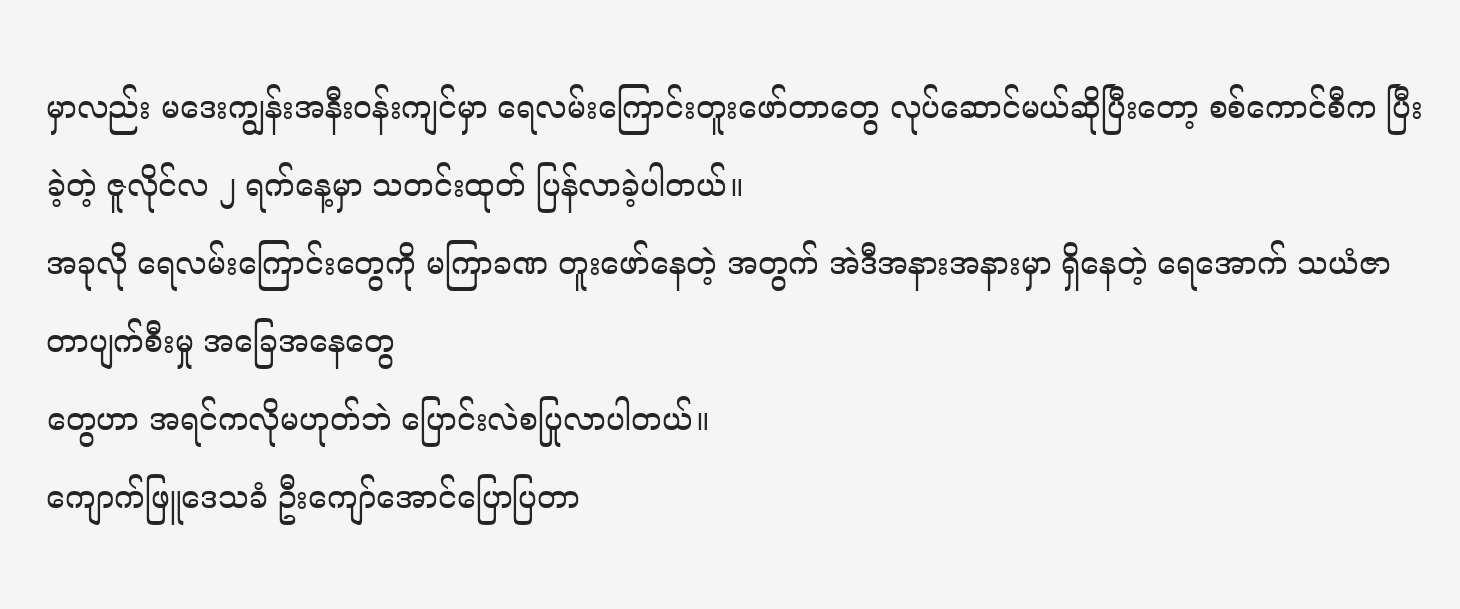မှာလည်း မဒေးကျွန်းအနီးဝန်းကျင်မှာ ရေလမ်းကြောင်းတူးဖော်တာတွေ လုပ်ဆောင်မယ်ဆိုပြီးတော့ စစ်ကောင်စီက ပြီးခဲ့တဲ့ ဇူလိုင်လ ၂ ရက်နေ့မှာ သတင်းထုတ် ပြန်လာခဲ့ပါတယ်။
အခုလို ရေလမ်းကြောင်းတွေကို မကြာခဏ တူးဖော်နေတဲ့ အတွက် အဲဒီအနားအနားမှာ ရှိနေတဲ့ ရေအောက် သယံဇာတာပျက်စီးမှု အခြေအနေတွေ
တွေဟာ အရင်ကလိုမဟုတ်ဘဲ ပြောင်းလဲစပြုလာပါတယ်။
ကျောက်ဖြူဒေသခံ ဦးကျော်အောင်ပြောပြတာ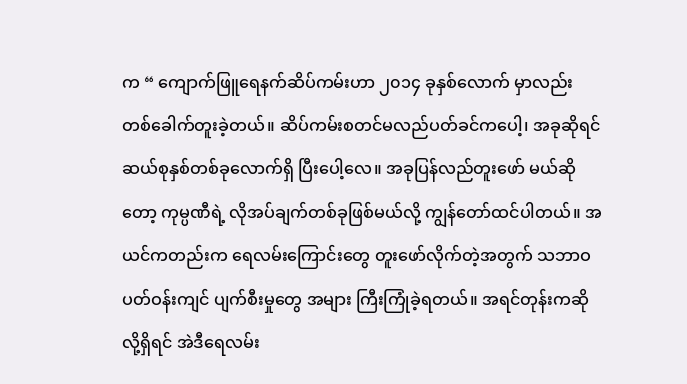က “ ကျောက်ဖြူရေနက်ဆိပ်ကမ်းဟာ ၂၀၁၄ ခုနှစ်လောက် မှာလည်း တစ်ခေါက်တူးခဲ့တယ်။ ဆိပ်ကမ်းစတင်မလည်ပတ်ခင်ကပေါ့၊ အခုဆိုရင် ဆယ်စုနှစ်တစ်ခုလောက်ရှိ ပြီးပေါ့လေ။ အခုပြန်လည်တူးဖော် မယ်ဆိုတော့ ကုမ္ပဏီရဲ့ လိုအပ်ချက်တစ်ခုဖြစ်မယ်လို့ ကျွန်တော်ထင်ပါတယ်။ အယင်ကတည်းက ရေလမ်းကြောင်းတွေ တူးဖော်လိုက်တဲ့အတွက် သဘာဝပတ်ဝန်းကျင် ပျက်စီးမှုတွေ အများ ကြီးကြုံခဲ့ရတယ်။ အရင်တုန်းကဆိုလို့ရှိရင် အဲဒီရေလမ်း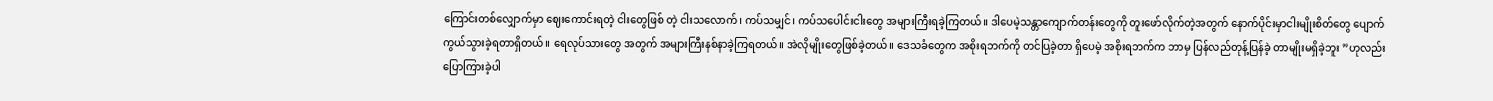ကြောင်းတစ်လျှောက်မှာ ဈေးကောင်းရတဲ့ ငါးတွေဖြစ် တဲ့ ငါးသလောက်၊ ကပ်သမျှင်၊ ကပ်သပေါင်းငါးတွေ အများကြီးရခဲ့ကြတယ်။ ဒါပေမဲ့သန္တာကျောက်တန်းတွေကို တူးဖော်လိုက်တဲ့အတွက် နောက်ပိုင်းမှာငါးမျိုးစိတ်တွေ ပျောက်ကွယ်သွားခဲ့ရတာရှိတယ်။ ရေလုပ်သားတွေ အတွက် အများကြီးနစ်နာခဲ့ကြရတယ်။ အဲလိုမျိုးတွေဖြစ်ခဲ့တယ်။ ဒေသခံတွေက အစိုးရဘက်ကို တင်ပြခဲ့တာ ရှိပေမဲ့ အစိုးရဘက်က ဘာမှ ပြန်လည်တုန့်ပြန်ခဲ့ တာမျိုးမရှိခဲ့ဘူး ”ဟုလည်းပြောကြားခဲ့ပါ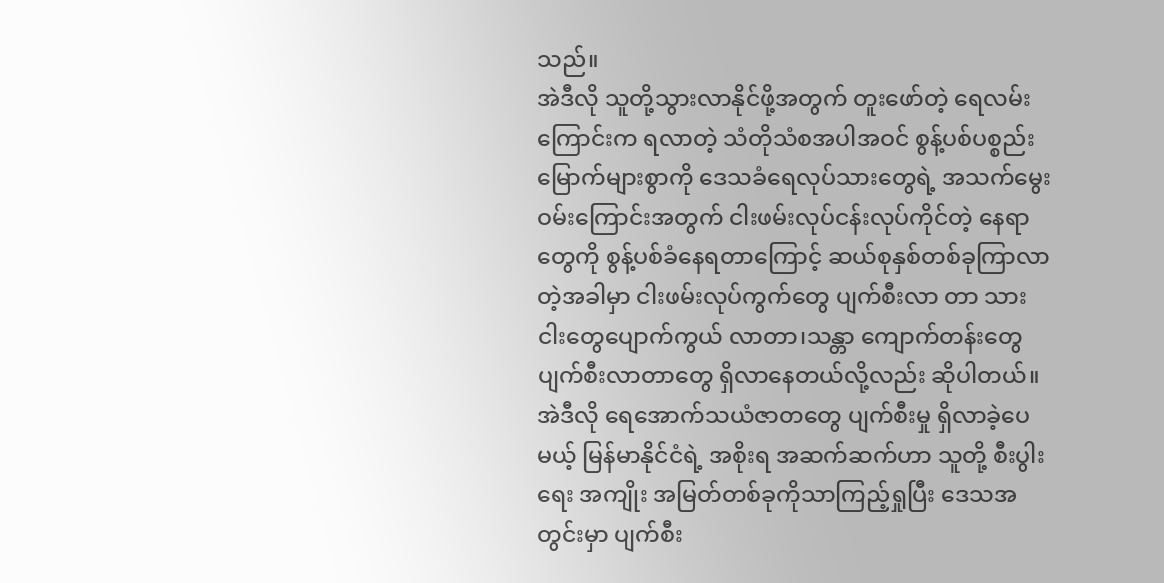သည်။
အဲဒီလို သူတို့သွားလာနိုင်ဖို့အတွက် တူးဖော်တဲ့ ရေလမ်းကြောင်းက ရလာတဲ့ သံတိုသံစအပါအဝင် စွန့်ပစ်ပစ္စည်း မြောက်များစွာကို ဒေသခံရေလုပ်သားတွေရဲ့ အသက်မွေးဝမ်းကြောင်းအတွက် ငါးဖမ်းလုပ်ငန်းလုပ်ကိုင်တဲ့ နေရာတွေကို စွန့်ပစ်ခံနေရတာကြောင့် ဆယ်စုနှစ်တစ်ခုကြာလာတဲ့အခါမှာ ငါးဖမ်းလုပ်ကွက်တွေ ပျက်စီးလာ တာ သားငါးတွေပျောက်ကွယ် လာတာ၊သန္တာ ကျောက်တန်းတွေ ပျက်စီးလာတာတွေ ရှိလာနေတယ်လို့လည်း ဆိုပါတယ်။
အဲဒီလို ရေအောက်သယံဇာတတွေ ပျက်စီးမှု ရှိလာခဲ့ပေမယ့် မြန်မာနိုင်ငံရဲ့ အစိုးရ အဆက်ဆက်ဟာ သူတို့ စီးပွါးရေး အကျိုး အမြတ်တစ်ခုကိုသာကြည့်ရှုပြီး ဒေသအတွင်းမှာ ပျက်စီး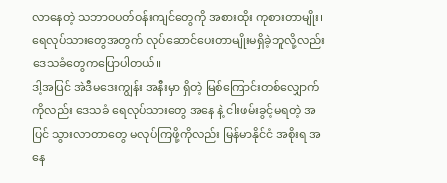လာနေတဲ့ သဘာဝပတ်ဝန်းကျင်တွေကို အစားထိုး ကုစားတာမျိုး၊ ရေလုပ်သားတွေအတွက် လုပ်ဆောင်ပေးတာမျိုးမရှိခဲ့ဘူလို့လည်း ဒေသခံတွေကပြောပါတယ်။
ဒါ့အပြင် အဲဒီမဒေးကျွန်း အနီးမှာ ရှိတဲ့ မြစ်ကြောင်းတစ်လျှောက်ကိုလည်း ဒေသခံ ရေလုပ်သားတွေ အနေ နဲ့ ငါးဖမ်းခွင့်မရတဲ့ အပြင် သွားလာတာတွေ မလုပ်ကြဖို့ကိုလည်း မြန်မာနိုင်ငံ အစိုးရ အနေ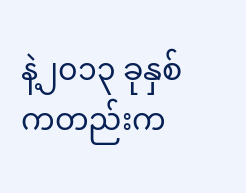နဲ့၂၀၁၃ ခုနှစ်ကတည်းက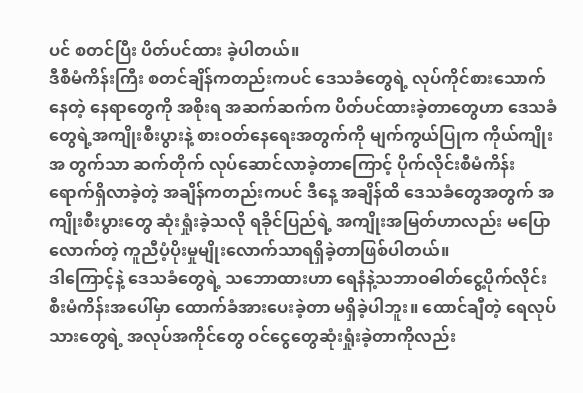ပင် စတင်ပြီး ပိတ်ပင်ထား ခဲ့ပါတယ်။
ဒီစီမံကိန်းကြီး စတင်ချိန်ကတည်းကပင် ဒေသခံတွေရဲ့ လုပ်ကိုင်စားသောက်နေတဲ့ နေရာတွေကို အစိုးရ အဆက်ဆက်က ပိတ်ပင်ထားခဲ့တာတွေဟာ ဒေသခံတွေရဲ့အကျိုးစီးပွားနဲ့ စားဝတ်နေရေးအတွက်ကို မျက်ကွယ်ပြုက ကိုယ်ကျိုးအ တွက်သာ ဆက်တိုက် လုပ်ဆောင်လာခဲ့တာကြောင့် ပိုက်လိုင်းစီမံကိန်းရောက်ရှိလာခဲ့တဲ့ အချိန်ကတည်းကပင် ဒီနေ့ အချိန်ထိ ဒေသခံတွေအတွက် အကျိုးစီးပွားတွေ ဆုံးရှုံးခဲ့သလို ရခိုင်ပြည်ရဲ့ အကျိုးအမြတ်ဟာလည်း မပြောလောက်တဲ့ ကူညီပံ့ပိုးမှုမျိုးလောက်သာရရှိခဲ့တာဖြစ်ပါတယ်။
ဒါကြောင့်နဲ့ ဒေသခံတွေရဲ့ သဘောထားဟာ ရေနံနဲ့သဘာဝဓါတ်ငွေ့ပိုက်လိုင်း စီးမံကိန်းအပေါ်မှာ ထောက်ခံအားပေးခဲ့တာ မရှိခဲ့ပါဘူး။ ထောင်ချီတဲ့ ရေလုပ်သားတွေရဲ့ အလုပ်အကိုင်တွေ ဝင်ငွေတွေဆုံးရှုံးခဲ့တာကိုလည်း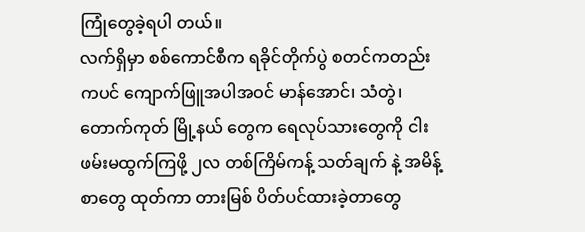ကြုံတွေခဲ့ရပါ တယ်။
လက်ရှိမှာ စစ်ကောင်စီက ရခိုင်တိုက်ပွဲ စတင်ကတည်းကပင် ကျောက်ဖြူအပါအဝင် မာန်အောင်၊ သံတွဲ၊တောက်ကုတ် မြို့နယ် တွေက ရေလုပ်သားတွေကို ငါးဖမ်းမထွက်ကြဖို့ ၂လ တစ်ကြိမ်ကန့် သတ်ချက် နဲ့ အမိန့်စာတွေ ထုတ်ကာ တားမြစ် ပိတ်ပင်ထားခဲ့တာတွေ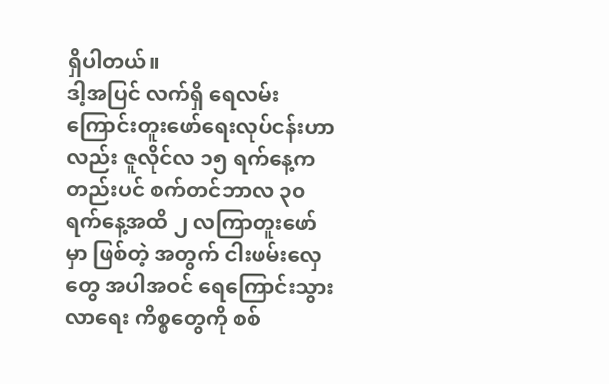ရှိပါတယ်။
ဒါ့အပြင် လက်ရှိ ရေလမ်းကြောင်းတူးဖော်ရေးလုပ်ငန်းဟာလည်း ဇူလိုင်လ ၁၅ ရက်နေ့ကတည်းပင် စက်တင်ဘာလ ၃၀ ရက်နေ့အထိ ၂ လကြာတူးဖော်မှာ ဖြစ်တဲ့ အတွက် ငါးဖမ်းလှေတွေ အပါအဝင် ရေကြောင်းသွားလာရေး ကိစ္စတွေကို စစ်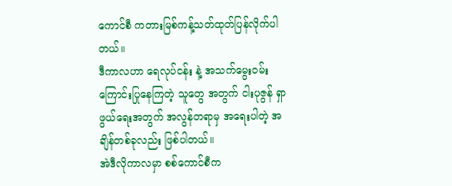ကောင်စီ ကတားမြစ်ကန့်သတ်ထုတ်ပြန်လိုက်ပါတယ်။
ဒီကာလဟာ ရေလုပ်ငန်း နဲ့ အသက်မွေးဝမ်းကြောင်းပြုနေကြတဲ့ သူတွေ အတွက် ငါးပုဇွန် ရှာဖွယ်ရေးအတွက် အလွန်တရာမှ အရေးပါတဲ့ အချိန်တစ်ခုလည်း ဖြစ်ပါတယ်။
အဲဒီလိုကာလမှာ စစ်ကောင်စီက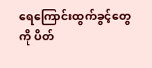ရေကြောင်းထွက်ခွင့်တွေကို ပိတ်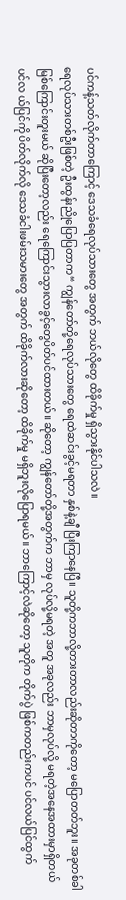ပင်ကန့်သတ်လိုက်တာကြောင့် ဒေသခံရေလုပ်သားတွေ အတွက် ဘယ်လိုတွေ ထိခိုက်မှု ရှိသွားနိုင်ပါသလဲ။
ရေလုပ်သားတစ်ဦးဖြစ်တဲ့ ဦးထွန်းညိုပြောပြတာက“ ကျွန်တော်တို့ရေလုပ်သားတွေ ရေထဲဆင်းခွင့်မရတာ နှစ်နဲ့ချီ ပြီးကြာနေပြီ။ သူတို့ကဘာလို့တားတာလည်းဆိုတာကိုတော့ မပြောတတ်ဘူး။ အခုတစ်ခါ မြစ်ကြောင်းတူးမယ် ဆိုပြီးတော့လည်း ရေကြောင်းသွားလာခွင့်တွေပိတ်ပင်ထားတယ်။ ဆိုတော့ ကျွန်တော်တို့အတွက်က ဘာမှ လုပ်လို့မရတဲ့ အတူ အခုလည်း ဘာမှလုပ်လို့ မရတဲ့အနေအထားမှာရှိတယ် ပင်လ ယ်ပြင်ကို ပိတ်လိုက်လို ဒေသခံငါးဖမ်းသမားတွေ အတွက် ထိခိုက်လားဆိုတော့ ထိခိုက်မှု မရှိဘူးလိုပြောရမယ်။ ဘာကြောင့်လဲဆိုတော့ သူတိုက တိုက်ပွဲ ဖြစ်ကတည်းကပင် ပင်လယ်ပြင်ထွက်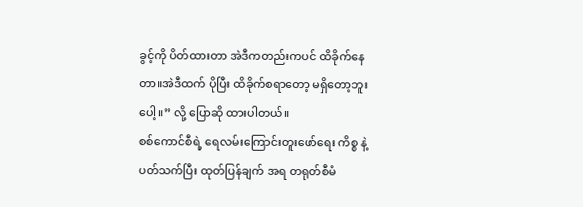ခွင့်ကို ပိတ်ထားတာ အဲဒီကတည်းကပင် ထိခိုက်နေတာ။အဲဒီထက် ပိုပြီး ထိခိုက်စရာတော့ မရှိတော့ဘူးပေါ့။” လို့ ပြောဆို ထားပါတယ်။
စစ်ကောင်စီရဲ့ ရေလမ်းကြောင်းတူးဖော်ရေး ကိစ္စ နဲ့ ပတ်သက်ပြီး ထုတ်ပြန်ချက် အရ တရုတ်စီမံ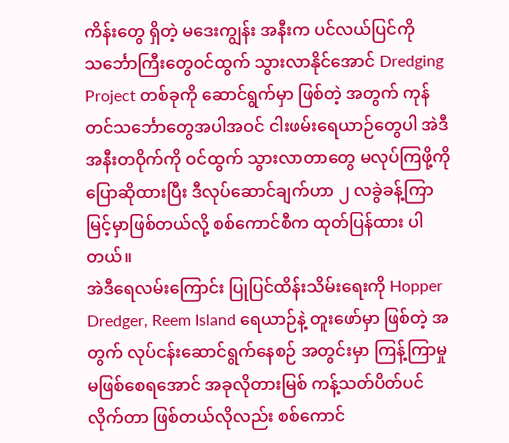ကိန်းတွေ ရှိတဲ့ မဒေးကျွန်း အနီးက ပင်လယ်ပြင်ကို သင်္ဘောကြီးတွေဝင်ထွက် သွားလာနိုင်အောင် Dredging Project တစ်ခုကို ဆောင်ရွက်မှာ ဖြစ်တဲ့ အတွက် ကုန်တင်သင်္ဘောတွေအပါအဝင် ငါးဖမ်းရေယာဉ်တွေပါ အဲဒီ အနီးတဝိုက်ကို ဝင်ထွက် သွားလာတာတွေ မလုပ်ကြဖို့ကို ပြောဆိုထားပြီး ဒီလုပ်ဆောင်ချက်ဟာ ၂ လခွဲခန့်ကြာမြင့်မှာဖြစ်တယ်လို့ စစ်ကောင်စီက ထုတ်ပြန်ထား ပါတယ်။
အဲဒီရေလမ်းကြောင်း ပြုပြင်ထိန်းသိမ်းရေးကို Hopper Dredger, Reem Island ရေယာဉ်နဲ့ တူးဖော်မှာ ဖြစ်တဲ့ အတွက် လုပ်ငန်းဆောင်ရွက်နေစဉ် အတွင်းမှာ ကြန့်ကြာမှု မဖြစ်စေရအောင် အခုလိုတားမြစ် ကန့်သတ်ပိတ်ပင်လိုက်တာ ဖြစ်တယ်လိုလည်း စစ်ကောင်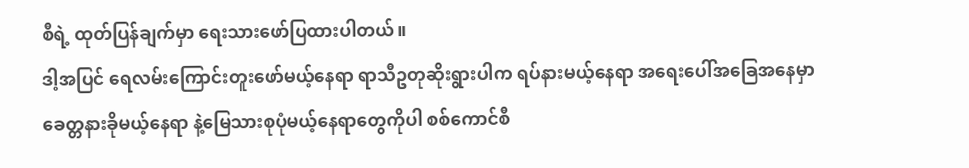စီရဲ့ ထုတ်ပြန်ချက်မှာ ရေးသားဖော်ပြထားပါတယ်။
ဒါ့အပြင် ရေလမ်းကြောင်းတူးဖော်မယ့်နေရာ ရာသီဥတုဆိုးရွားပါက ရပ်နားမယ့်နေရာ အရေးပေါ်အခြေအနေမှာ ခေတ္တနားခိုမယ့်နေရာ နဲ့မြေသားစုပုံမယ့်နေရာတွေကိုပါ စစ်ကောင်စီ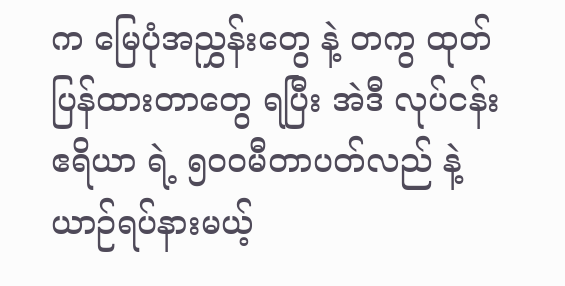က မြေပုံအညွှန်းတွေ နဲ့ တကွ ထုတ်ပြန်ထားတာတွေ ရပြီး အဲဒီ လုပ်ငန်းဧရိယာ ရဲ့ ၅ဝဝမီတာပတ်လည် နဲ့ ယာဉ်ရပ်နားမယ့်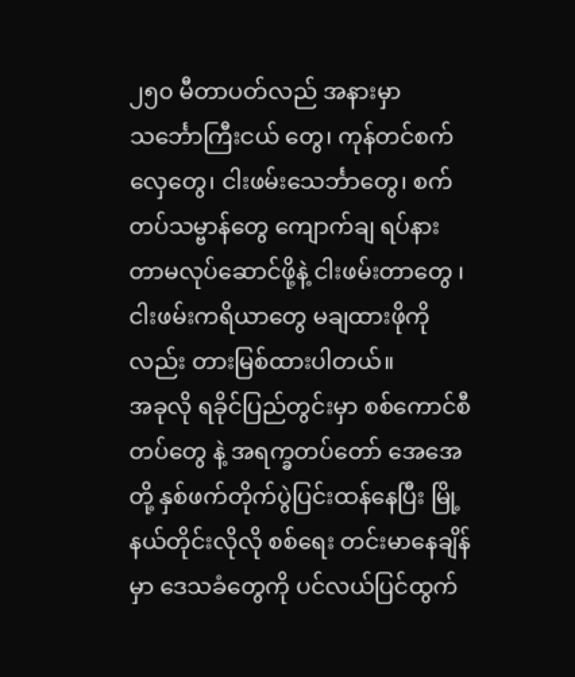၂၅၀ မီတာပတ်လည် အနားမှာသင်္ဘောကြီးငယ် တွေ၊ ကုန်တင်စက်လှေတွေ၊ ငါးဖမ်းသေင်္ဘာတွေ၊ စက်တပ်သမ္ဗာန်တွေ ကျောက်ချ ရပ်နားတာမလုပ်ဆောင်ဖို့နဲ့ ငါးဖမ်းတာတွေ ၊ ငါးဖမ်းကရိယာတွေ မချထားဖိုကိုလည်း တားမြစ်ထားပါတယ်။
အခုလို ရခိုင်ပြည်တွင်းမှာ စစ်ကောင်စီတပ်တွေ နဲ့ အရက္ခတပ်တော် အေအေတို့ နှစ်ဖက်တိုက်ပွဲပြင်းထန်နေပြီး မြို့နယ်တိုင်းလိုလို စစ်ရေး တင်းမာနေချိန်မှာ ဒေသခံတွေကို ပင်လယ်ပြင်ထွက်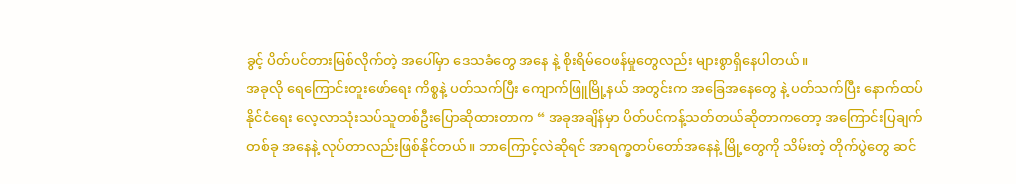ခွင့် ပိတ်ပင်တားမြစ်လိုက်တဲ့ အပေါ်မှာ ဒေသခံတွေ အနေ နဲ့ စိုးရိမ်ဝေဖန်မှုတွေလည်း များစွာရှိနေပါတယ်။
အခုလို ရေကြောင်းတူးဖော်ရေး ကိစ္စနဲ့ ပတ်သက်ပြီး ကျောက်ဖြူမြို့နယ် အတွင်းက အခြေအနေတွေ နဲ့ ပတ်သက်ပြီး နောက်ထပ် နိုင်ငံရေး လေ့လာသုံးသပ်သူတစ်ဦးပြောဆိုထားတာက “ အခုအချိန်မှာ ပိတ်ပင်ကန့်သတ်တယ်ဆိုတာကတော့ အကြောင်းပြချက်တစ်ခု အနေနဲ့ လုပ်တာလည်းဖြစ်နိုင်တယ်။ ဘာကြောင့်လဲဆိုရင် အာရက္ခတပ်တော်အနေနဲ့ မြို့တွေကို သိမ်းတဲ့ တိုက်ပွဲတွေ ဆင်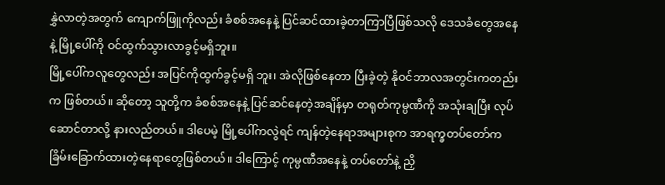နွှဲလာတဲ့အတွက် ကျောက်ဖြူကိုလည်း ခံစစ်အနေနဲ့ ပြင်ဆင်ထားခဲ့တာကြာပြီဖြစ်သလို ဒေသခံတွေအနေနဲ့ မြို့ပေါ်ကို ဝင်ထွက်သွားလာခွင့်မရှိဘူး။
မြို့ပေါ်ကလူတွေလည်း အပြင်ကိုထွက်ခွင့်မရှိ ဘူး၊ အဲလိုဖြစ်နေတာ ပြီးခဲ့တဲ့ နိုဝင်ဘာလအတွင်းကတည်းက ဖြစ်တယ်။ ဆိုတော့ သူတို့က ခံစစ်အနေနဲ့ ပြင်ဆင်နေတဲ့အချိန်မှာ တရုတ်ကုမ္ပဏီကို အသုံးချပြီး လုပ်ဆောင်တာလို့ နားလည်တယ်။ ဒါပေမဲ့ မြို့ပေါ်ကလွဲရင် ကျန်တဲ့နေရာအများစုက အာရက္ခတပ်တော်က ခြိမ်းခြောက်ထားတဲ့နေရာတွေဖြစ်တယ်။ ဒါကြောင့် ကုမ္ပဏီအနေနဲ့ တပ်တော်နဲ့ ညှိ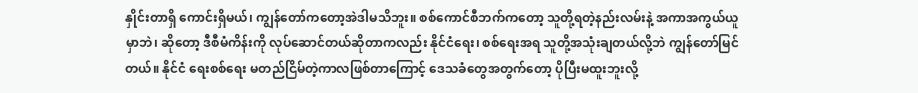နှိုင်းတာရှိ ကောင်းရှိမယ်၊ ကျွန်တော်ကတော့အဲဒါမသိဘူး။ စစ်ကောင်စီဘက်ကတော့ သူတို့ရတဲ့နည်းလမ်းနဲ့ အကာအကွယ်ယူမှာဘဲ၊ ဆိုတော့ ဒီစီမံကိန်းကို လုပ်ဆောင်တယ်ဆိုတာကလည်း နိုင်ငံရေး၊ စစ်ရေးအရ သူတို့အသုံးချတယ်လို့ဘဲ ကျွန်တော်မြင်တယ်။ နိုင်ငံ ရေးစစ်ရေး မတည်ငြိမ်တဲ့ကာလဖြစ်တာကြောင့် ဒေသခံတွေအတွက်တော့ ပိုပြီးမထူးဘူးလို့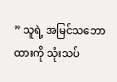” သူရဲ့ အမြင်သဘောထားကို သုံးသပ်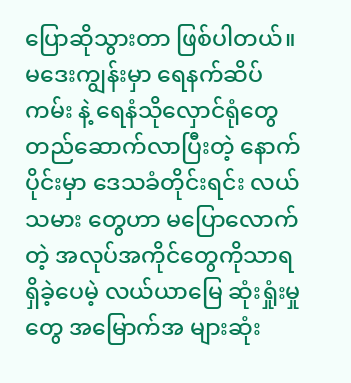ပြောဆိုသွားတာ ဖြစ်ပါတယ်။
မဒေးကျွန်းမှာ ရေနက်ဆိပ်ကမ်း နဲ့ ရေနံသိုလှောင်ရုံတွေတည်ဆောက်လာပြီးတဲ့ နောက်ပိုင်းမှာ ဒေသခံတိုင်းရင်း လယ်သမား တွေဟာ မပြောလောက်တဲ့ အလုပ်အကိုင်တွေကိုသာရရှိခဲ့ပေမဲ့ လယ်ယာမြေ ဆုံးရှုံးမှုတွေ အမြောက်အ များဆုံး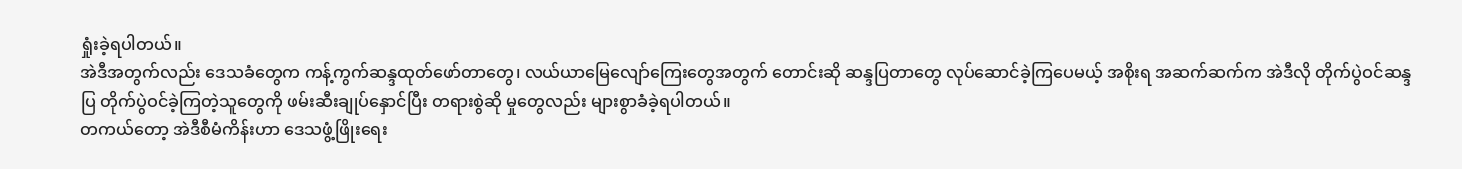ရှုံးခဲ့ရပါတယ်။
အဲဒီအတွက်လည်း ဒေသခံတွေက ကန့်ကွက်ဆန္ဒထုတ်ဖော်တာတွေ၊ လယ်ယာမြေလျော်ကြေးတွေအတွက် တောင်းဆို ဆန္ဒပြတာတွေ လုပ်ဆောင်ခဲ့ကြပေမယ့် အစိုးရ အဆက်ဆက်က အဲဒီလို တိုက်ပွဲဝင်ဆန္ဒပြ တိုက်ပွဲဝင်ခဲ့ကြတဲ့သူတွေကို ဖမ်းဆီးချုပ်နှောင်ပြီး တရားစွဲဆို မှုတွေလည်း များစွာခံခဲ့ရပါတယ်။
တကယ်တော့ အဲဒီစီမံကိန်းဟာ ဒေသဖွံ့ဖြိုးရေး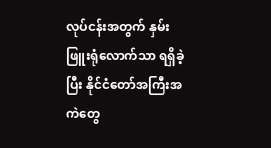လုပ်ငန်းအတွက် နှမ်းဖြူးရုံလောက်သာ ရရှိခဲ့ ပြီး နိုင်ငံတော်အကြီးအ ကဲတွေ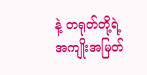နဲ့ တရုတ်တို့ရဲ့ အကျိုးအမြတ်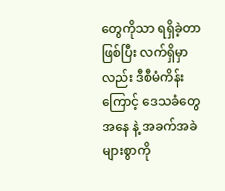တွေကိုသာ ရရှိခဲ့တာဖြစ်ပြီး လက်ရှိမှာလည်း ဒီစီမံကိန်းကြောင့် ဒေသခံတွေ အနေ နဲ့ အခက်အခဲများစွာကို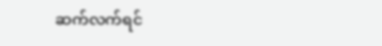ဆက်လက်ရင်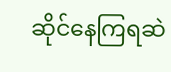ဆိုင်နေကြရဆဲ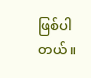ဖြစ်ပါတယ်။